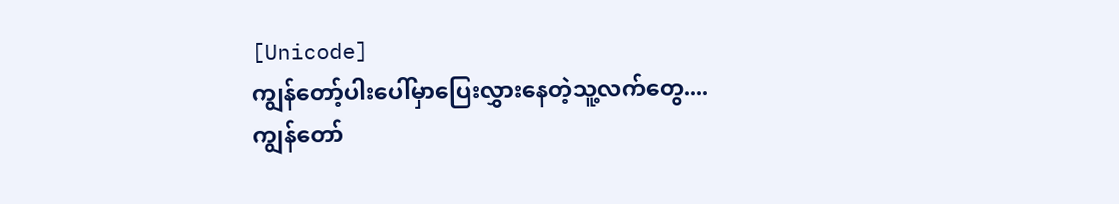[Unicode]
ကျွန်တော့်ပါးပေါ်မှာပြေးလွှားနေတဲ့သူ့လက်တွေ....
ကျွန်တော်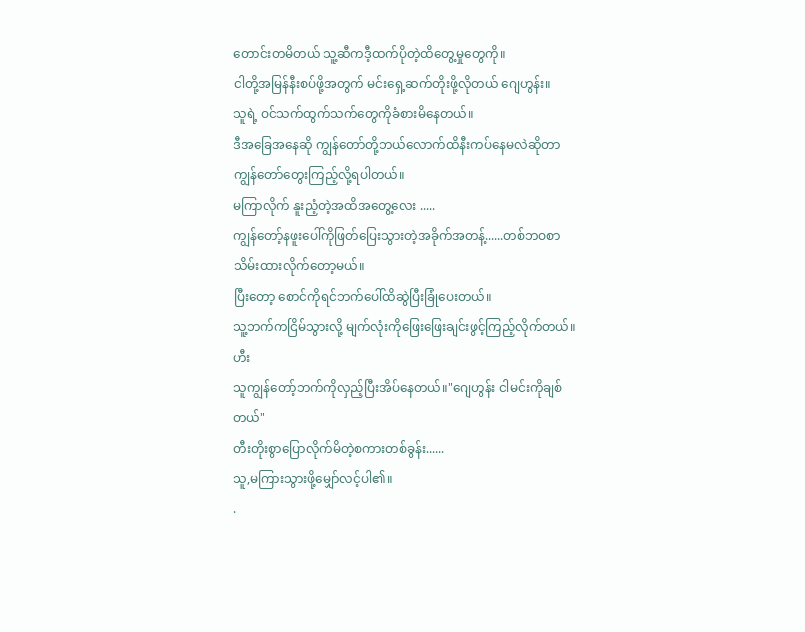တောင်းတမိတယ် သူ့ဆီကဒီ့ထက်ပိုတဲ့ထိတွေ့မှုတွေကို။
ငါတို့အမြန်နီးစပ်ဖို့အတွက် မင်းရှေ့ဆက်တိုးဖို့လိုတယ် ဂျေဟွန်း။
သူရဲ့ ဝင်သက်ထွက်သက်တွေကိုခံစားမိနေတယ်။
ဒီအခြေအနေဆို ကျွန်တော်တို့ဘယ်လောက်ထိနီးကပ်နေမလဲဆိုတာ ကျွန်တော်တွေးကြည့်လို့ရပါတယ်။
မကြာလိုက် နူးညံ့တဲ့အထိအတွေ့လေး .....
ကျွန်တော့်နဖူးပေါ်ကိုဖြတ်ပြေးသွားတဲ့အခိုက်အတန့်......တစ်ဘဝစာသိမ်းထားလိုက်တော့မယ်။
ပြီးတော့ စောင်ကိုရင်ဘက်ပေါ်ထိဆွဲပြီးခြုံပေးတယ်။
သူ့ဘက်ကငြိမ်သွားလို့ မျက်လုံးကိုဖြေးဖြေးချင်းဖွင့်ကြည့်လိုက်တယ်။ဟီး
သူကျွန်တော့်ဘက်ကိုလှည့်ပြီးအိပ်နေတယ်။"ဂျေဟွန်း ငါမင်းကိုချစ်တယ်"
တီးတိုးစွာပြောလိုက်မိတဲ့စကားတစ်ခွန်း......
သူ,မကြားသွားဖို့မျှော်လင့်ပါ၏။
.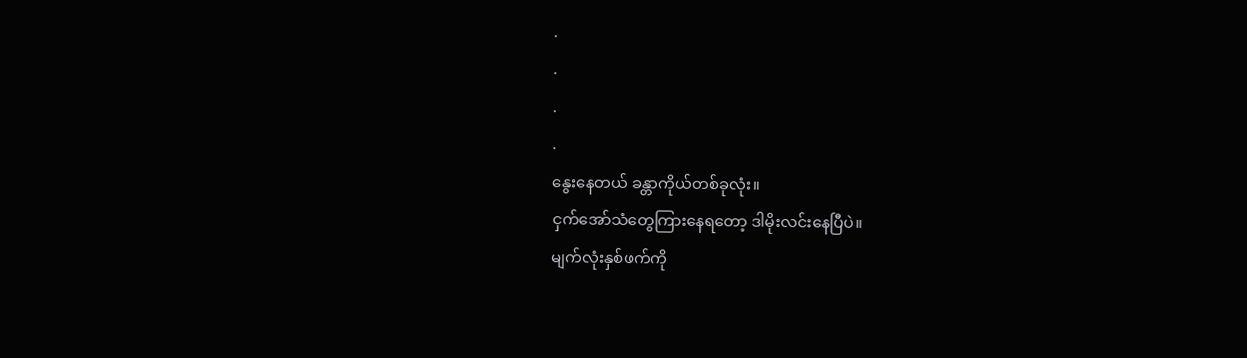.
.
.
.
နွေးနေတယ် ခန္တာကိုယ်တစ်ခုလုံး။
ငှက်အော်သံတွေကြားနေရတော့ ဒါမိုးလင်းနေပြီပဲ။
မျက်လုံးနှစ်ဖက်ကို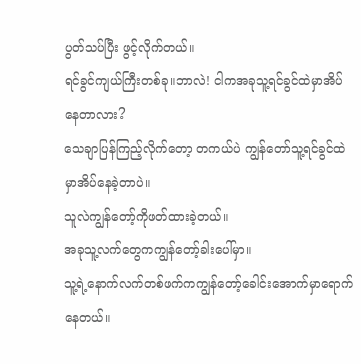ပွတ်သပ်ပြီး ဖွင့်လိုက်တယ်။
ရင်ခွင်ကျယ်ကြီးတစ်ခု။ဘာလဲ! ငါကအခုသူ့ရင်ခွင်ထဲမှာအိပ်နေတာလား?
သေချာပြန်ကြည့်လိုက်တော့ တကယ်ပဲ ကျွန်တော်သူ့ရင်ခွင်ထဲမှာအိပ်နေခဲ့တာပဲ။
သူလဲကျွန်တော့်ကိုဖတ်ထားခဲ့တယ်။
အခုသူ့လက်တွေကကျွန်တော့်ခါးပေါ်မှာ။
သူ့ရဲ့နောက်လက်တစ်ဖက်ကကျွန်တော့်ခေါင်းအောက်မှာရောက်နေတယ်။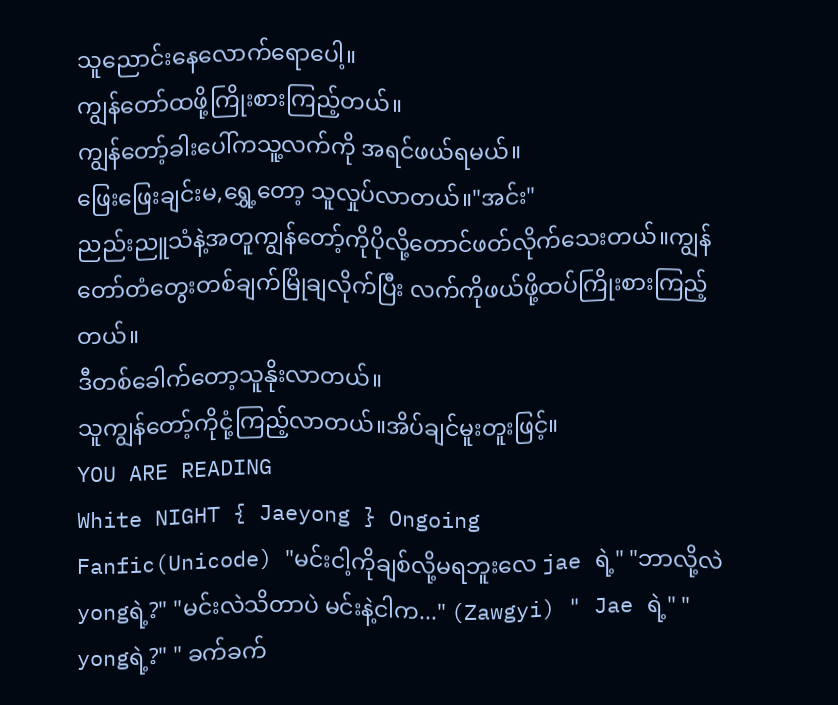သူညောင်းနေလောက်ရောပေါ့။
ကျွန်တော်ထဖို့ကြိုးစားကြည့်တယ်။
ကျွန်တော့်ခါးပေါ်ကသူ့လက်ကို အရင်ဖယ်ရမယ်။
ဖြေးဖြေးချင်းမ,ရွှေ့တော့ သူလှုပ်လာတယ်။"အင်း"
ညည်းညူသံနဲ့အတူကျွန်တော့်ကိုပိုလို့တောင်ဖတ်လိုက်သေးတယ်။ကျွန်တော်တံတွေးတစ်ချက်မြိုချလိုက်ပြီး လက်ကိုဖယ်ဖို့ထပ်ကြိုးစားကြည့်တယ်။
ဒီတစ်ခေါက်တော့သူနိုးလာတယ်။
သူကျွန်တော့်ကိုငုံ့ကြည့်လာတယ်။အိပ်ချင်မူးတူးဖြင့်။
YOU ARE READING
White NIGHT { Jaeyong } Ongoing
Fanfic(Unicode) "မင်းငါ့ကိုချစ်လို့မရဘူးလေ jae ရဲ့" "ဘာလို့လဲ yongရဲ့?" "မင်းလဲသိတာပဲ မင်းနဲ့ငါက..." (Zawgyi) " Jae ရဲ့" " yongရဲ့?" " ခက်ခက်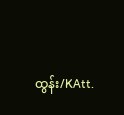ထွန်း/KAtt.